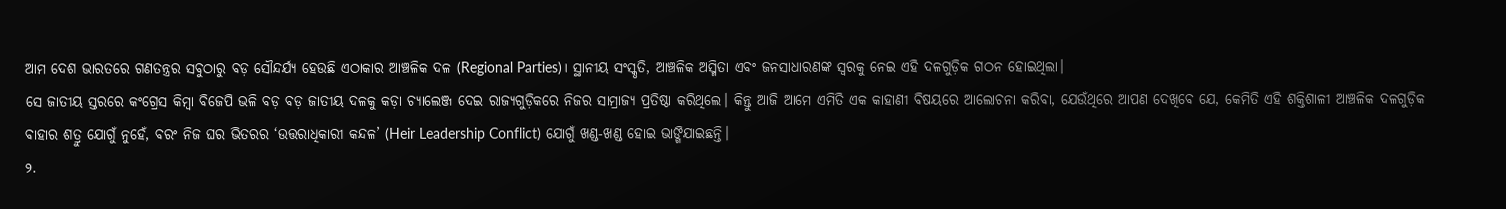ଆମ ଦେଶ ଭାରତରେ ଗଣତନ୍ତ୍ରର ସବୁଠାରୁ ବଡ଼ ସୌନ୍ଦର୍ଯ୍ୟ ହେଉଛି ଏଠାକାର ଆଞ୍ଚଳିକ ଦଳ (Regional Parties)। ସ୍ଥାନୀୟ ସଂସ୍କୃତି, ଆଞ୍ଚଳିକ ଅସ୍ମିତା ଏବଂ ଜନସାଧାରଣଙ୍କ ସ୍ୱରକୁ ନେଇ ଏହି ଦଳଗୁଡ଼ିକ ଗଠନ ହୋଇଥିଲା।
ସେ ଜାତୀୟ ସ୍ତରରେ କଂଗ୍ରେସ କିମ୍ବା ବିଜେପି ଭଳି ବଡ଼ ବଡ଼ ଜାତୀୟ ଦଳକୁ କଡ଼ା ଚ୍ୟାଲେଞ୍ଜ ଦେଇ ରାଜ୍ୟଗୁଡ଼ିକରେ ନିଜର ସାମ୍ରାଜ୍ୟ ପ୍ରତିଷ୍ଠା କରିଥିଲେ। କିନ୍ତୁ ଆଜି ଆମେ ଏମିତି ଏକ କାହାଣୀ ବିଷୟରେ ଆଲୋଚନା କରିବା, ଯେଉଁଥିରେ ଆପଣ ଦେଖିବେ ଯେ, କେମିତି ଏହି ଶକ୍ତିଶାଳୀ ଆଞ୍ଚଳିକ ଦଳଗୁଡ଼ିକ ବାହାର ଶତ୍ରୁ ଯୋଗୁଁ ନୁହେଁ, ବରଂ ନିଜ ଘର ଭିତରର ‘ଉତ୍ତରାଧିକାରୀ କନ୍ଦଳ’ (Heir Leadership Conflict) ଯୋଗୁଁ ଖଣ୍ଡ-ଖଣ୍ଡ ହୋଇ ଭାଙ୍ଗିଯାଇଛନ୍ତି।
୨.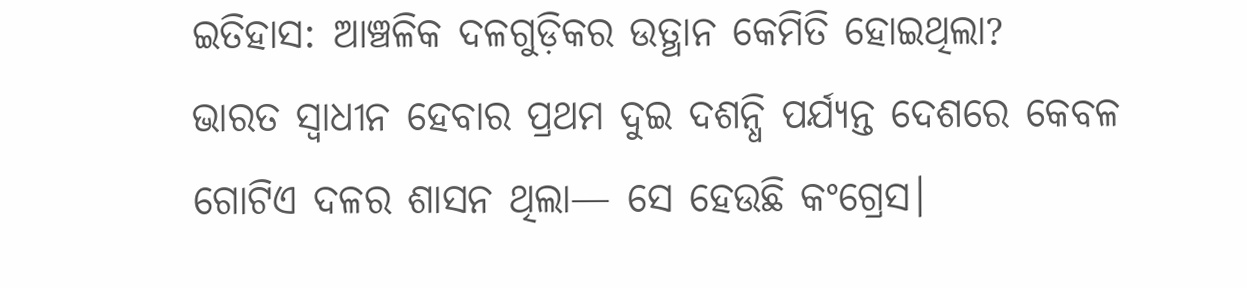ଇତିହାସ: ଆଞ୍ଚଳିକ ଦଳଗୁଡ଼ିକର ଉତ୍ଥାନ କେମିତି ହୋଇଥିଲା?
ଭାରତ ସ୍ୱାଧୀନ ହେବାର ପ୍ରଥମ ଦୁଇ ଦଶନ୍ଧି ପର୍ଯ୍ୟନ୍ତ ଦେଶରେ କେବଳ ଗୋଟିଏ ଦଳର ଶାସନ ଥିଲା— ସେ ହେଉଛି କଂଗ୍ରେସ।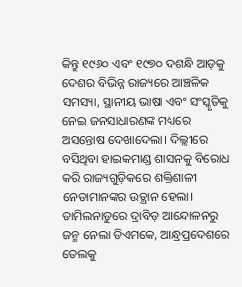କିନ୍ତୁ ୧୯୬୦ ଏବଂ ୧୯୭୦ ଦଶନ୍ଧି ଆଡ଼କୁ ଦେଶର ବିଭିନ୍ନ ରାଜ୍ୟରେ ଆଞ୍ଚଳିକ ସମସ୍ୟା, ସ୍ଥାନୀୟ ଭାଷା ଏବଂ ସଂସ୍କୃତିକୁ ନେଇ ଜନସାଧାରଣଙ୍କ ମଧ୍ୟରେ ଅସନ୍ତୋଷ ଦେଖାଦେଲା। ଦିଲ୍ଲୀରେ ବସିଥିବା ହାଇକମାଣ୍ଡ ଶାସନକୁ ବିରୋଧ କରି ରାଜ୍ୟଗୁଡ଼ିକରେ ଶକ୍ତିଶାଳୀ ନେତାମାନଙ୍କର ଉତ୍ଥାନ ହେଲା।
ତାମିଲନାଡୁରେ ଦ୍ରାବିଡ଼ ଆନ୍ଦୋଳନରୁ ଜନ୍ମ ନେଲା ଡିଏମକେ, ଆନ୍ଧ୍ରପ୍ରଦେଶରେ ତେଲକୁ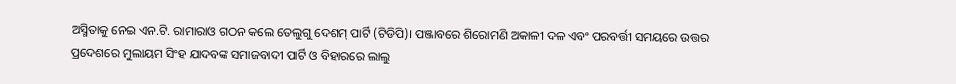ଅସ୍ମିତାକୁ ନେଇ ଏନ.ଟି. ରାମାରାଓ ଗଠନ କଲେ ତେଲୁଗୁ ଦେଶମ୍ ପାର୍ଟି (ଟିଡିପି)। ପଞ୍ଜାବରେ ଶିରୋମଣି ଅକାଳୀ ଦଳ ଏବଂ ପରବର୍ତ୍ତୀ ସମୟରେ ଉତ୍ତର ପ୍ରଦେଶରେ ମୁଲାୟମ ସିଂହ ଯାଦବଙ୍କ ସମାଜବାଦୀ ପାର୍ଟି ଓ ବିହାରରେ ଲାଲୁ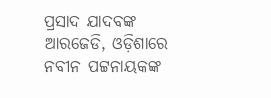ପ୍ରସାଦ ଯାଦବଙ୍କ ଆରଜେଡି, ଓଡ଼ିଶାରେ ନବୀନ ପଟ୍ଟନାୟକଙ୍କ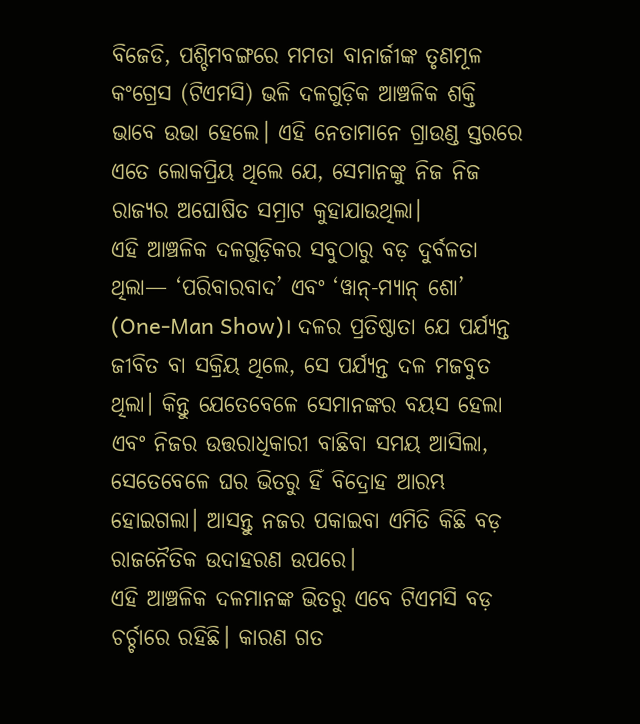ବିଜେଡି, ପଶ୍ଚିମବଙ୍ଗରେ ମମତା ବାନାର୍ଜୀଙ୍କ ତୃଣମୂଳ କଂଗ୍ରେସ (ଟିଏମସି) ଭଳି ଦଳଗୁଡ଼ିକ ଆଞ୍ଚଳିକ ଶକ୍ତି ଭାବେ ଉଭା ହେଲେ। ଏହି ନେତାମାନେ ଗ୍ରାଉଣ୍ଡ ସ୍ତରରେ ଏତେ ଲୋକପ୍ରିୟ ଥିଲେ ଯେ, ସେମାନଙ୍କୁ ନିଜ ନିଜ ରାଜ୍ୟର ଅଘୋଷିତ ସମ୍ରାଟ କୁହାଯାଉଥିଲା।
ଏହି ଆଞ୍ଚଳିକ ଦଳଗୁଡ଼ିକର ସବୁଠାରୁ ବଡ଼ ଦୁର୍ବଳତା ଥିଲା— ‘ପରିବାରବାଦ’ ଏବଂ ‘ୱାନ୍-ମ୍ୟାନ୍ ଶୋ’ (One-Man Show)। ଦଳର ପ୍ରତିଷ୍ଠାତା ଯେ ପର୍ଯ୍ୟନ୍ତ ଜୀବିତ ବା ସକ୍ରିୟ ଥିଲେ, ସେ ପର୍ଯ୍ୟନ୍ତ ଦଳ ମଜବୁତ ଥିଲା। କିନ୍ତୁ ଯେତେବେଳେ ସେମାନଙ୍କର ବୟସ ହେଲା ଏବଂ ନିଜର ଉତ୍ତରାଧିକାରୀ ବାଛିବା ସମୟ ଆସିଲା, ସେତେବେଳେ ଘର ଭିତରୁ ହିଁ ବିଦ୍ରୋହ ଆରମ୍ଭ ହୋଇଗଲା। ଆସନ୍ତୁ ନଜର ପକାଇବା ଏମିତି କିଛି ବଡ଼ ରାଜନୈତିକ ଉଦାହରଣ ଉପରେ।
ଏହି ଆଞ୍ଚଳିକ ଦଳମାନଙ୍କ ଭିତରୁ ଏବେ ଟିଏମସି ବଡ଼ ଚର୍ଚ୍ଚାରେ ରହିଛି। କାରଣ ଗତ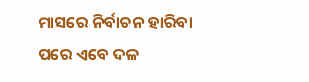ମାସରେ ନିର୍ବାଚନ ହାରିବା ପରେ ଏବେ ଦଳ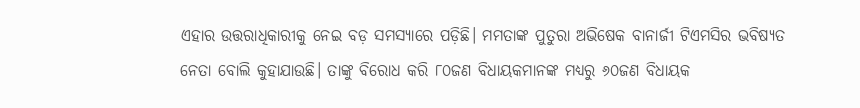ଏହାର ଉତ୍ତରାଧିକାରୀକୁ ନେଇ ବଡ଼ ସମସ୍ୟାରେ ପଡ଼ିଛି। ମମତାଙ୍କ ପୁତୁରା ଅଭିଷେକ ବାନାର୍ଜୀ ଟିଏମସିର ଭବିଷ୍ୟତ ନେତା ବୋଲି କୁହାଯାଉଛି। ତାଙ୍କୁ ବିରୋଧ କରି ୮୦ଜଣ ବିଧାୟକମାନଙ୍କ ମଧ୍ୟରୁ ୬୦ଜଣ ବିଧାୟକ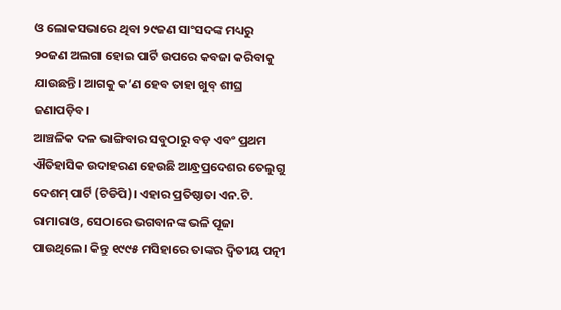ଓ ଲୋକସଭାରେ ଥିବା ୨୯ଜଣ ସାଂସଦଙ୍କ ମଧ୍ୟରୁ ୨୦ଜଣ ଅଲଗା ହୋଇ ପାର୍ଟି ଉପରେ କବଜା କରିବାକୁ ଯାଉଛନ୍ତି। ଆଗକୁ କ’ଣ ହେବ ତାହା ଖୁବ୍ ଶୀଘ୍ର ଜଣାପଡ଼ିବ।
ଆଞ୍ଚଳିକ ଦଳ ଭାଙ୍ଗିବାର ସବୁଠାରୁ ବଡ଼ ଏବଂ ପ୍ରଥମ ଐତିହାସିକ ଉଦାହରଣ ହେଉଛି ଆନ୍ଧ୍ରପ୍ରଦେଶର ତେଲୁଗୁ ଦେଶମ୍ ପାର୍ଟି (ଟିଡିପି)। ଏହାର ପ୍ରତିଷ୍ଠାତା ଏନ.ଟି. ରାମାରାଓ, ସେଠାରେ ଭଗବାନଙ୍କ ଭଳି ପୂଜା ପାଉଥିଲେ। କିନ୍ତୁ ୧୯୯୫ ମସିହାରେ ତାଙ୍କର ଦ୍ୱିତୀୟ ପତ୍ନୀ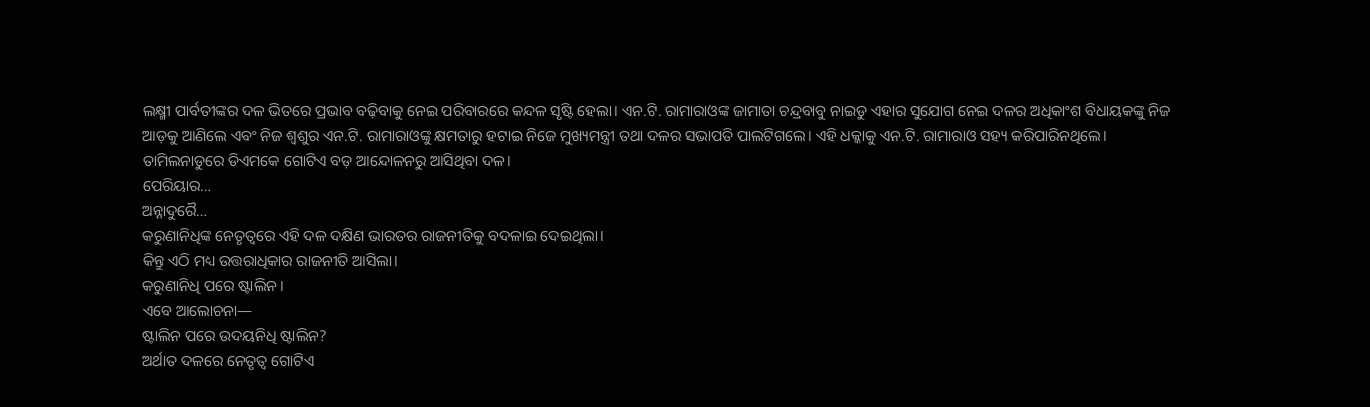ଲକ୍ଷ୍ମୀ ପାର୍ବତୀଙ୍କର ଦଳ ଭିତରେ ପ୍ରଭାବ ବଢ଼ିବାକୁ ନେଇ ପରିବାରରେ କନ୍ଦଳ ସୃଷ୍ଟି ହେଲା। ଏନ.ଟି. ରାମାରାଓଙ୍କ ଜାମାତା ଚନ୍ଦ୍ରବାବୁ ନାଇଡୁ ଏହାର ସୁଯୋଗ ନେଇ ଦଳର ଅଧିକାଂଶ ବିଧାୟକଙ୍କୁ ନିଜ ଆଡ଼କୁ ଆଣିଲେ ଏବଂ ନିଜ ଶ୍ୱଶୁର ଏନ.ଟି. ରାମାରାଓଙ୍କୁ କ୍ଷମତାରୁ ହଟାଇ ନିଜେ ମୁଖ୍ୟମନ୍ତ୍ରୀ ତଥା ଦଳର ସଭାପତି ପାଲଟିଗଲେ। ଏହି ଧକ୍କାକୁ ଏନ.ଟି. ରାମାରାଓ ସହ୍ୟ କରିପାରିନଥିଲେ।
ତାମିଲନାଡୁରେ ଡିଏମକେ ଗୋଟିଏ ବଡ଼ ଆନ୍ଦୋଳନରୁ ଆସିଥିବା ଦଳ।
ପେରିୟାର…
ଅନ୍ନାଦୁରୈ…
କରୁଣାନିଧିଙ୍କ ନେତୃତ୍ୱରେ ଏହି ଦଳ ଦକ୍ଷିଣ ଭାରତର ରାଜନୀତିକୁ ବଦଳାଇ ଦେଇଥିଲା।
କିନ୍ତୁ ଏଠି ମଧ୍ୟ ଉତ୍ତରାଧିକାର ରାଜନୀତି ଆସିଲା।
କରୁଣାନିଧି ପରେ ଷ୍ଟାଲିନ।
ଏବେ ଆଲୋଚନା—
ଷ୍ଟାଲିନ ପରେ ଉଦୟନିଧି ଷ୍ଟାଲିନ?
ଅର୍ଥାତ ଦଳରେ ନେତୃତ୍ୱ ଗୋଟିଏ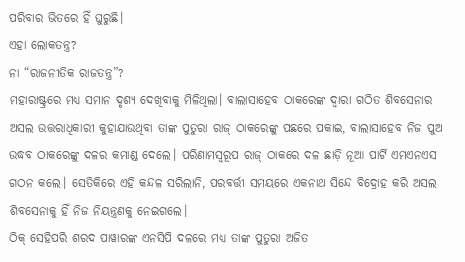ପରିବାର ଭିତରେ ହିଁ ଘୁରୁଛି।
ଏହା ଲୋକତନ୍ତ୍ର?
ନା “ରାଜନୀତିକ ରାଜତନ୍ତ୍ର”?
ମହାରାଷ୍ଟ୍ରରେ ମଧ୍ୟ ସମାନ ଦୃଶ୍ୟ ଦେଖିବାକୁ ମିଳିଥିଲା। ବାଲାସାହେବ ଠାକରେଙ୍କ ଦ୍ୱାରା ଗଠିତ ଶିବସେନାର ଅସଲ ଉତ୍ତରାଧିକାରୀ କୁହାଯାଉଥିବା ତାଙ୍କ ପୁତୁରା ରାଜ୍ ଠାକରେଙ୍କୁ ପଛରେ ପକାଇ, ବାଲାସାହେବ ନିଜ ପୁଅ ଉଦ୍ଧବ ଠାକରେଙ୍କୁ ଦଳର କମାଣ୍ଡ ଦେଲେ। ପରିଣାମସ୍ୱରୂପ ରାଜ୍ ଠାକରେ ଦଳ ଛାଡ଼ି ନୂଆ ପାର୍ଟି ଏମଏନଏସ ଗଠନ କଲେ। ସେତିକିରେ ଏହି କନ୍ଦଳ ସରିଲାନି, ପରବର୍ତ୍ତୀ ସମୟରେ ଏକନାଥ ସିନ୍ଦେ ବିଦ୍ରୋହ କରି ଅସଲ ଶିବସେନାକୁ ହିଁ ନିଜ ନିୟନ୍ତ୍ରଣକୁ ନେଇଗଲେ।
ଠିକ୍ ସେହିପରି ଶରଦ ପାୱାରଙ୍କ ଏନସିପି ଦଳରେ ମଧ୍ୟ ତାଙ୍କ ପୁତୁରା ଅଜିତ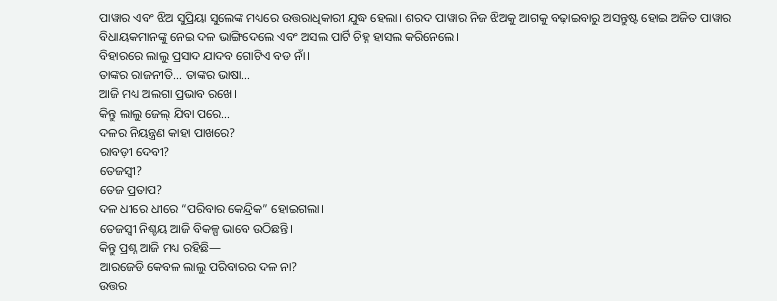ପାୱାର ଏବଂ ଝିଅ ସୁପ୍ରିୟା ସୁଲେଙ୍କ ମଧ୍ୟରେ ଉତ୍ତରାଧିକାରୀ ଯୁଦ୍ଧ ହେଲା। ଶରଦ ପାୱାର ନିଜ ଝିଅକୁ ଆଗକୁ ବଢ଼ାଇବାରୁ ଅସନ୍ତୁଷ୍ଟ ହୋଇ ଅଜିତ ପାୱାର ବିଧାୟକମାନଙ୍କୁ ନେଇ ଦଳ ଭାଙ୍ଗିଦେଲେ ଏବଂ ଅସଲ ପାର୍ଟି ଚିହ୍ନ ହାସଲ କରିନେଲେ।
ବିହାରରେ ଲାଲୁ ପ୍ରସାଦ ଯାଦବ ଗୋଟିଏ ବଡ ନାଁ।
ତାଙ୍କର ରାଜନୀତି… ତାଙ୍କର ଭାଷା…
ଆଜି ମଧ୍ୟ ଅଲଗା ପ୍ରଭାବ ରଖେ।
କିନ୍ତୁ ଲାଲୁ ଜେଲ୍ ଯିବା ପରେ…
ଦଳର ନିୟନ୍ତ୍ରଣ କାହା ପାଖରେ?
ରାବଡ଼ୀ ଦେବୀ?
ତେଜସ୍ୱୀ?
ତେଜ ପ୍ରତାପ?
ଦଳ ଧୀରେ ଧୀରେ “ପରିବାର କେନ୍ଦ୍ରିକ” ହୋଇଗଲା।
ତେଜସ୍ୱୀ ନିଶ୍ଚୟ ଆଜି ବିକଳ୍ପ ଭାବେ ଉଠିଛନ୍ତି।
କିନ୍ତୁ ପ୍ରଶ୍ନ ଆଜି ମଧ୍ୟ ରହିଛି—
ଆରଜେଡି କେବଳ ଲାଲୁ ପରିବାରର ଦଳ ନା?
ଉତ୍ତର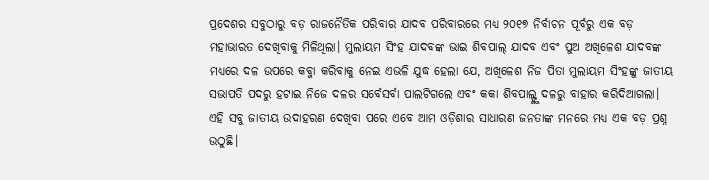ପ୍ରଦେଶର ସବୁଠାରୁ ବଡ଼ ରାଜନୈତିକ ପରିବାର ଯାଦବ ପରିବାରରେ ମଧ୍ୟ ୨୦୧୭ ନିର୍ବାଚନ ପୂର୍ବରୁ ଏକ ବଡ଼ ମହାଭାରତ ଦେଖିବାକୁ ମିଳିଥିଲା। ମୁଲାୟମ ସିଂହ ଯାଦବଙ୍କ ଭାଇ ଶିବପାଲ୍ ଯାଦବ ଏବଂ ପୁଅ ଅଖିଳେଶ ଯାଦବଙ୍କ ମଧ୍ୟରେ ଦଳ ଉପରେ କବ୍ଜା କରିବାକୁ ନେଇ ଏଭଳି ଯୁଦ୍ଧ ହେଲା ଯେ, ଅଖିଳେଶ ନିଜ ପିତା ମୁଲାୟମ ସିଂହଙ୍କୁ ଜାତୀୟ ସଭାପତି ପଦରୁ ହଟାଇ ନିଜେ ଦଳର ସର୍ବେସର୍ବା ପାଲଟିଗଲେ ଏବଂ କକା ଶିବପାଲ୍ଙ୍କୁ ଦଳରୁ ବାହାର କରିଦିଆଗଲା।
ଏହି ସବୁ ଜାତୀୟ ଉଦାହରଣ ଦେଖିବା ପରେ ଏବେ ଆମ ଓଡ଼ିଶାର ସାଧାରଣ ଜନତାଙ୍କ ମନରେ ମଧ୍ୟ ଏକ ବଡ଼ ପ୍ରଶ୍ନ ଉଠୁଛି।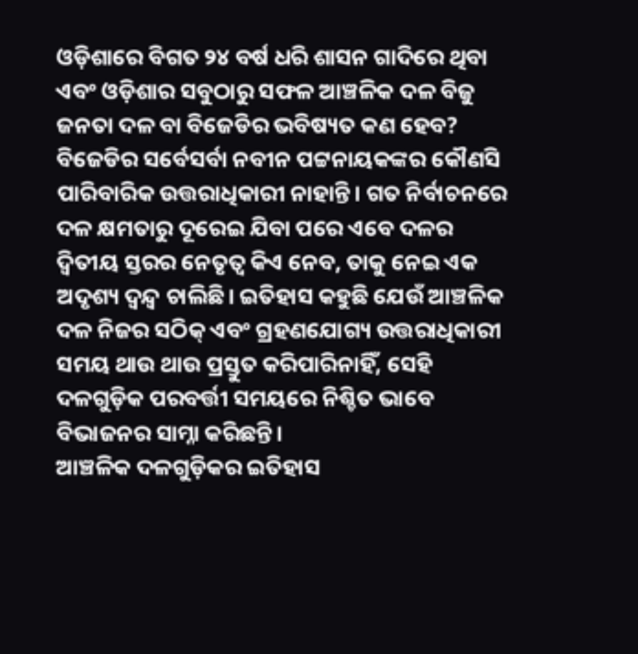ଓଡ଼ିଶାରେ ବିଗତ ୨୪ ବର୍ଷ ଧରି ଶାସନ ଗାଦିରେ ଥିବା ଏବଂ ଓଡ଼ିଶାର ସବୁଠାରୁ ସଫଳ ଆଞ୍ଚଳିକ ଦଳ ବିଜୁ ଜନତା ଦଳ ବା ବିଜେଡିର ଭବିଷ୍ୟତ କଣ ହେବ?
ବିଜେଡିର ସର୍ବେସର୍ବା ନବୀନ ପଟ୍ଟନାୟକଙ୍କର କୌଣସି ପାରିବାରିକ ଉତ୍ତରାଧିକାରୀ ନାହାନ୍ତି। ଗତ ନିର୍ବାଚନରେ ଦଳ କ୍ଷମତାରୁ ଦୂରେଇ ଯିବା ପରେ ଏବେ ଦଳର ଦ୍ୱିତୀୟ ସ୍ତରର ନେତୃତ୍ୱ କିଏ ନେବ, ତାକୁ ନେଇ ଏକ ଅଦୃଶ୍ୟ ଦ୍ୱନ୍ଦ୍ୱ ଚାଲିଛି। ଇତିହାସ କହୁଛି ଯେଉଁ ଆଞ୍ଚଳିକ ଦଳ ନିଜର ସଠିକ୍ ଏବଂ ଗ୍ରହଣଯୋଗ୍ୟ ଉତ୍ତରାଧିକାରୀ ସମୟ ଥାଉ ଥାଉ ପ୍ରସ୍ତୁତ କରିପାରିନାହିଁ, ସେହି ଦଳଗୁଡ଼ିକ ପରବର୍ତ୍ତୀ ସମୟରେ ନିଶ୍ଚିତ ଭାବେ ବିଭାଜନର ସାମ୍ନା କରିଛନ୍ତି।
ଆଞ୍ଚଳିକ ଦଳଗୁଡ଼ିକର ଇତିହାସ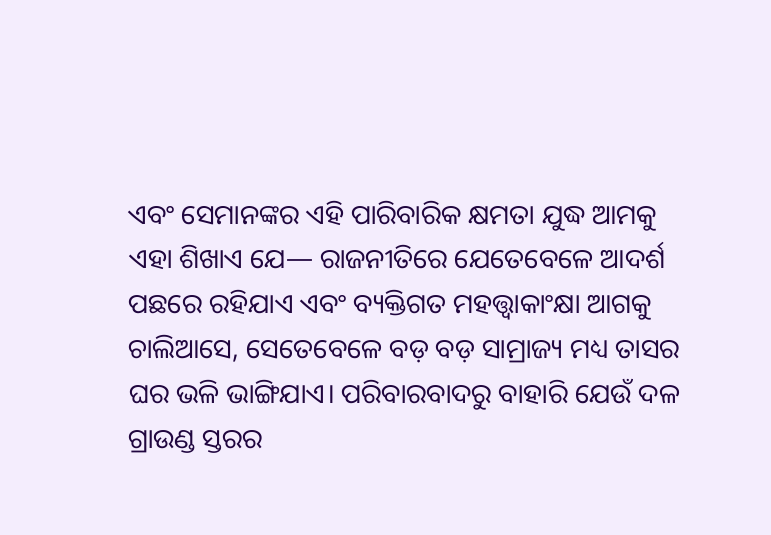ଏବଂ ସେମାନଙ୍କର ଏହି ପାରିବାରିକ କ୍ଷମତା ଯୁଦ୍ଧ ଆମକୁ ଏହା ଶିଖାଏ ଯେ— ରାଜନୀତିରେ ଯେତେବେଳେ ଆଦର୍ଶ ପଛରେ ରହିଯାଏ ଏବଂ ବ୍ୟକ୍ତିଗତ ମହତ୍ତ୍ୱାକାଂକ୍ଷା ଆଗକୁ ଚାଲିଆସେ, ସେତେବେଳେ ବଡ଼ ବଡ଼ ସାମ୍ରାଜ୍ୟ ମଧ୍ୟ ତାସର ଘର ଭଳି ଭାଙ୍ଗିଯାଏ। ପରିବାରବାଦରୁ ବାହାରି ଯେଉଁ ଦଳ ଗ୍ରାଉଣ୍ଡ ସ୍ତରର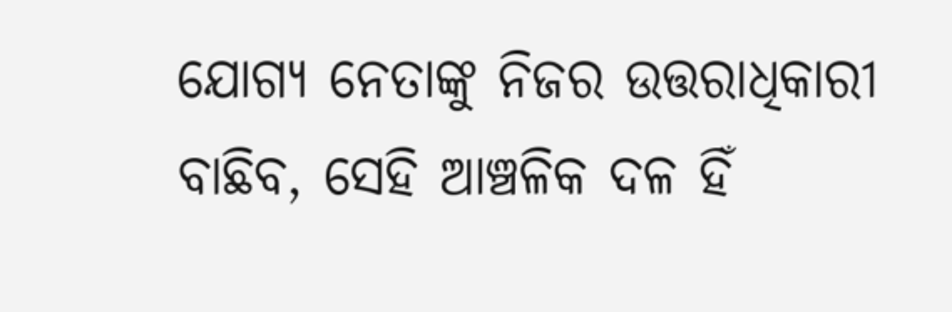ଯୋଗ୍ୟ ନେତାଙ୍କୁ ନିଜର ଉତ୍ତରାଧିକାରୀ ବାଛିବ, ସେହି ଆଞ୍ଚଳିକ ଦଳ ହିଁ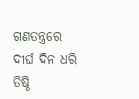ଗଣତନ୍ତ୍ରରେ ଦୀର୍ଘ ଦିନ ଧରି ତିଷ୍ଠି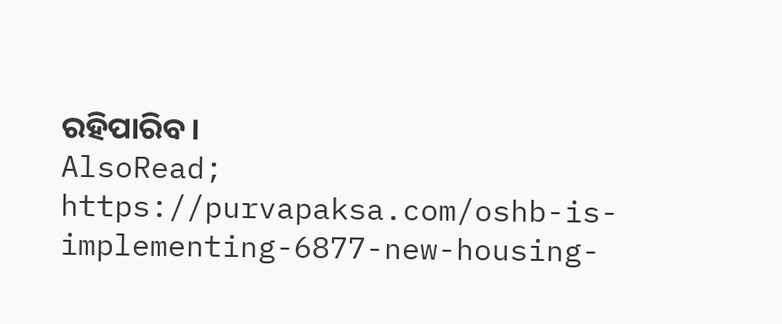ରହିପାରିବ।
AlsoRead; https://purvapaksa.com/oshb-is-implementing-6877-new-housing-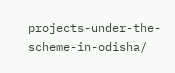projects-under-the-scheme-in-odisha/